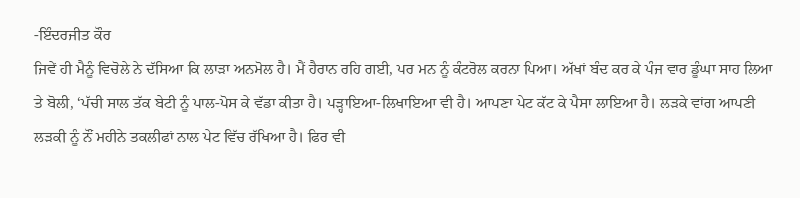-ਇੰਦਰਜੀਤ ਕੌਰ
ਜਿਵੇਂ ਹੀ ਮੈਨੂੰ ਵਿਚੋਲੇ ਨੇ ਦੱਸਿਆ ਕਿ ਲਾੜਾ ਅਨਮੋਲ ਹੈ। ਮੈਂ ਹੈਰਾਨ ਰਹਿ ਗਈ, ਪਰ ਮਨ ਨੂੰ ਕੰਟਰੋਲ ਕਰਨਾ ਪਿਆ। ਅੱਖਾਂ ਬੰਦ ਕਰ ਕੇ ਪੰਜ ਵਾਰ ਡੂੰਘਾ ਸਾਹ ਲਿਆ ਤੇ ਬੋਲੀ, ‘ਪੱਚੀ ਸਾਲ ਤੱਕ ਬੇਟੀ ਨੂੰ ਪਾਲ-ਪੋਸ ਕੇ ਵੱਡਾ ਕੀਤਾ ਹੈ। ਪੜ੍ਹਾਇਆ-ਲਿਖਾਇਆ ਵੀ ਹੈ। ਆਪਣਾ ਪੇਟ ਕੱਟ ਕੇ ਪੈਸਾ ਲਾਇਆ ਹੈ। ਲੜਕੇ ਵਾਂਗ ਆਪਣੀ ਲੜਕੀ ਨੂੰ ਨੌਂ ਮਹੀਨੇ ਤਕਲੀਫਾਂ ਨਾਲ ਪੇਟ ਵਿੱਚ ਰੱਖਿਆ ਹੈ। ਫਿਰ ਵੀ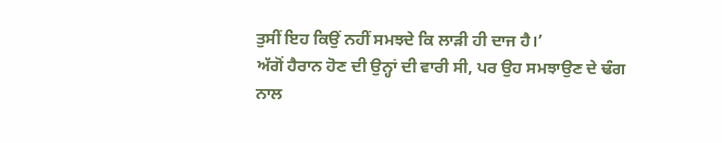ਤੁਸੀਂ ਇਹ ਕਿਉਂ ਨਹੀਂ ਸਮਝਦੇ ਕਿ ਲਾੜੀ ਹੀ ਦਾਜ ਹੈ।’
ਅੱਗੋਂ ਹੈਰਾਨ ਹੋਣ ਦੀ ਉਨ੍ਹਾਂ ਦੀ ਵਾਰੀ ਸੀ, ਪਰ ਉਹ ਸਮਝਾਉਣ ਦੇ ਢੰਗ ਨਾਲ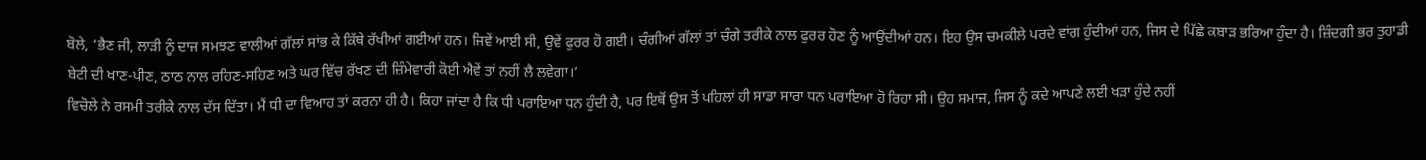ਬੋਲੇ, ‘ਭੈਣ ਜੀ, ਲਾੜੀ ਨੂੰ ਦਾਜ ਸਮਝਣ ਵਾਲੀਆਂ ਗੱਲਾਂ ਸਾਂਭ ਕੇ ਕਿੱਥੇ ਰੱਖੀਆਂ ਗਈਆਂ ਹਨ। ਜਿਵੇਂ ਆਈ ਸੀ, ਉਵੇਂ ਫੁਰਰ ਹੋ ਗਈ। ਚੰਗੀਆਂ ਗੱਲਾਂ ਤਾਂ ਚੰਗੇ ਤਰੀਕੇ ਨਾਲ ਫੁਰਰ ਹੋਣ ਨੂੰ ਆਉਂਦੀਆਂ ਹਨ। ਇਹ ਉਸ ਚਮਕੀਲੇ ਪਰਦੇ ਵਾਂਗ ਹੁੰਦੀਆਂ ਹਨ, ਜਿਸ ਦੇ ਪਿੱਛੇ ਕਬਾੜ ਭਰਿਆ ਹੁੰਦਾ ਹੈ। ਜ਼ਿੰਦਗੀ ਭਰ ਤੁਹਾਡੀ ਬੇਟੀ ਦੀ ਖਾਣ-ਪੀਣ, ਠਾਠ ਨਾਲ ਰਹਿਣ-ਸਹਿਣ ਅਤੇ ਘਰ ਵਿੱਚ ਰੱਖਣ ਦੀ ਜ਼ਿੰਮੇਵਾਰੀ ਕੋਈ ਐਵੇਂ ਤਾਂ ਨਹੀਂ ਲੈ ਲਵੇਗਾ।’
ਵਿਚੋਲੇ ਨੇ ਰਸਮੀ ਤਰੀਕੇ ਨਾਲ ਦੱਸ ਦਿੱਤਾ। ਮੈਂ ਧੀ ਦਾ ਵਿਆਹ ਤਾਂ ਕਰਨਾ ਹੀ ਹੈ। ਕਿਹਾ ਜਾਂਦਾ ਹੈ ਕਿ ਧੀ ਪਰਾਇਆ ਧਨ ਹੁੰਦੀ ਹੈ, ਪਰ ਇਥੋਂ ਉਸ ਤੋਂ ਪਹਿਲਾਂ ਹੀ ਸਾਡਾ ਸਾਰਾ ਧਨ ਪਰਾਇਆ ਹੋ ਰਿਹਾ ਸੀ। ਉਹ ਸਮਾਜ, ਜਿਸ ਨੂੰ ਕਦੇ ਆਪਣੇ ਲਈ ਖੜਾ ਹੁੰਦੇ ਨਹੀਂ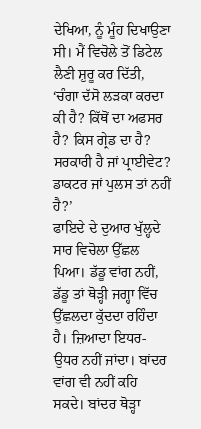ਦੇਖਿਆ, ਨੂੰ ਮੂੰਹ ਦਿਖਾਉਣਾ ਸੀ। ਮੈਂ ਵਿਚੋਲੇ ਤੋਂ ਡਿਟੇਲ ਲੈਣੀ ਸ਼ੁਰੂ ਕਰ ਦਿੱਤੀ, ‘ਚੰਗਾ ਦੱਸੋ ਲੜਕਾ ਕਰਦਾ ਕੀ ਹੈ? ਕਿੱਥੋਂ ਦਾ ਅਫਸਰ ਹੈ? ਕਿਸ ਗ੍ਰੇਡ ਦਾ ਹੈ? ਸਰਕਾਰੀ ਹੈ ਜਾਂ ਪ੍ਰਾਈਵੇਟ? ਡਾਕਟਰ ਜਾਂ ਪੁਲਸ ਤਾਂ ਨਹੀਂ ਹੈ?’
ਫਾਇਦੇ ਦੇ ਦੁਆਰ ਖੁੱਲ੍ਹਦੇ ਸਾਰ ਵਿਚੋਲਾ ਉੱਛਲ ਪਿਆ। ਡੱਡੂ ਵਾਂਗ ਨਹੀਂ, ਡੱਡੂ ਤਾਂ ਥੋੜ੍ਹੀ ਜਗ੍ਹਾ ਵਿੱਚ ਉੱਛਲਦਾ ਕੁੱਦਦਾ ਰਹਿੰਦਾ ਹੈ। ਜ਼ਿਆਦਾ ਇਧਰ-ਉਧਰ ਨਹੀਂ ਜਾਂਦਾ। ਬਾਂਦਰ ਵਾਂਗ ਵੀ ਨਹੀਂ ਕਹਿ ਸਕਦੇ। ਬਾਂਦਰ ਥੋੜ੍ਹਾ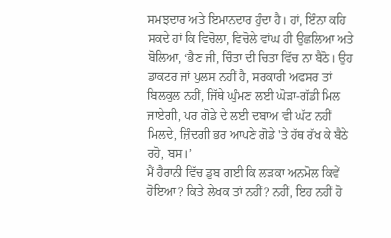ਸਮਝਦਾਰ ਅਤੇ ਇਮਾਨਦਾਰ ਹੁੰਦਾ ਹੈ। ਹਾਂ, ਇੰਨਾ ਕਹਿ ਸਕਦੇ ਹਾਂ ਕਿ ਵਿਚੋਲਾ, ਵਿਚੋਲੇ ਵਾਂਘ ਹੀ ਉਛਲਿਆ ਅਤੇ ਬੋਲਿਆ, ‘ਭੈਣ ਜੀ, ਚਿੰਤਾ ਦੀ ਚਿਤਾ ਵਿੱਚ ਨਾ ਬੈਠੋ। ਉਹ ਡਾਕਟਰ ਜਾਂ ਪੁਲਸ ਨਹੀਂ ਹੈ, ਸਰਕਾਰੀ ਅਫਸਰ ਤਾਂ ਬਿਲਕੁਲ ਨਹੀਂ, ਜਿੱਥੇ ਘੁੰਮਣ ਲਈ ਘੋੜਾ-ਗੱਡੀ ਮਿਲ ਜਾਏਗੀ, ਪਰ ਗੋਡੇ ਦੇ ਲਈ ਦਬਾਅ ਵੀ ਘੱਟ ਨਹੀਂ ਮਿਲਦੇ, ਜ਼ਿੰਦਗੀ ਭਰ ਆਪਣੇ ਗੋਡੇ 'ਤੇ ਹੱਥ ਰੱਖ ਕੇ ਬੈਠੇ ਰਹੋ, ਬਸ।’
ਮੈਂ ਹੈਰਾਨੀ ਵਿੱਚ ਡੁਬ ਗਈ ਕਿ ਲੜਕਾ ਅਨਮੋਲ ਕਿਵੇਂ ਹੋਇਆ? ਕਿਤੇ ਲੇਖਕ ਤਾਂ ਨਹੀਂ? ਨਹੀਂ, ਇਹ ਨਹੀਂ ਹੋ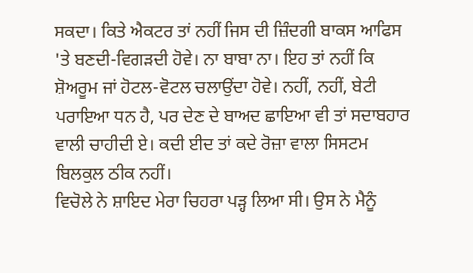ਸਕਦਾ। ਕਿਤੇ ਐਕਟਰ ਤਾਂ ਨਹੀਂ ਜਿਸ ਦੀ ਜ਼ਿੰਦਗੀ ਬਾਕਸ ਆਫਿਸ 'ਤੇ ਬਣਦੀ-ਵਿਗੜਦੀ ਹੋਵੇ। ਨਾ ਬਾਬਾ ਨਾ। ਇਹ ਤਾਂ ਨਹੀਂ ਕਿ ਸ਼ੋਅਰੂਮ ਜਾਂ ਹੋਟਲ-ਵੋਟਲ ਚਲਾਉਂਦਾ ਹੋਵੇ। ਨਹੀਂ, ਨਹੀਂ, ਬੇਟੀ ਪਰਾਇਆ ਧਨ ਹੈ, ਪਰ ਦੇਣ ਦੇ ਬਾਅਦ ਛਾਇਆ ਵੀ ਤਾਂ ਸਦਾਬਹਾਰ ਵਾਲੀ ਚਾਹੀਦੀ ਏ। ਕਦੀ ਈਦ ਤਾਂ ਕਦੇ ਰੋਜ਼ਾ ਵਾਲਾ ਸਿਸਟਮ ਬਿਲਕੁਲ ਠੀਕ ਨਹੀਂ।
ਵਿਚੋਲੇ ਨੇ ਸ਼ਾਇਦ ਮੇਰਾ ਚਿਹਰਾ ਪੜ੍ਹ ਲਿਆ ਸੀ। ਉਸ ਨੇ ਮੈਨੂੰ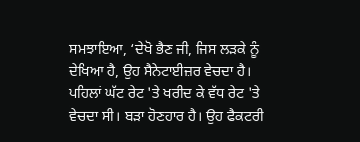ਸਮਝਾਇਆ, ‘ਦੇਖੋ ਭੈਣ ਜੀ, ਜਿਸ ਲੜਕੇ ਨੂੰ ਦੇਖਿਆ ਹੈ, ਉਹ ਸੈਨੇਟਾਈਜ਼ਰ ਵੇਚਦਾ ਹੈ। ਪਹਿਲਾਂ ਘੱਟ ਰੇਟ 'ਤੇ ਖਰੀਦ ਕੇ ਵੱਧ ਰੇਟ 'ਤੇ ਵੇਚਦਾ ਸੀ। ਬੜਾ ਹੋਣਹਾਰ ਹੈ। ਉਹ ਫੈਕਟਰੀ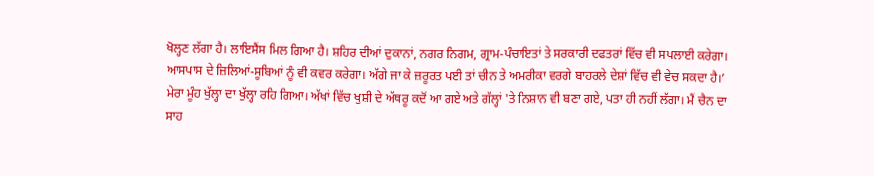ਖੋਲ੍ਹਣ ਲੱਗਾ ਹੈ। ਲਾਇਸੈਂਸ ਮਿਲ ਗਿਆ ਹੈ। ਸ਼ਹਿਰ ਦੀਆਂ ਦੁਕਾਨਾਂ, ਨਗਰ ਨਿਗਮ, ਗ੍ਰਾਮ-ਪੰਚਾਇਤਾਂ ਤੇ ਸਰਕਾਰੀ ਦਫਤਰਾਂ ਵਿੱਚ ਵੀ ਸਪਲਾਈ ਕਰੇਗਾ। ਆਸਪਾਸ ਦੇ ਜ਼ਿਲਿਆਂ-ਸੂਬਿਆਂ ਨੂੰ ਵੀ ਕਵਰ ਕਰੇਗਾ। ਅੱਗੇ ਜਾ ਕੇ ਜ਼ਰੂਰਤ ਪਈ ਤਾਂ ਚੀਨ ਤੇ ਅਮਰੀਕਾ ਵਰਗੇ ਬਾਹਰਲੇ ਦੇਸ਼ਾਂ ਵਿੱਚ ਵੀ ਵੇਚ ਸਕਦਾ ਹੈ।’ ਮੇਰਾ ਮੂੰਹ ਖੁੱਲ੍ਹਾ ਦਾ ਖੁੱਲ੍ਹਾ ਰਹਿ ਗਿਆ। ਅੱਖਾਂ ਵਿੱਚ ਖੁਸ਼ੀ ਦੇ ਅੱਥਰੂ ਕਦੋਂ ਆ ਗਏ ਅਤੇ ਗੱਲ੍ਹਾਂ 'ਤੇ ਨਿਸ਼ਾਨ ਵੀ ਬਣਾ ਗਏ, ਪਤਾ ਹੀ ਨਹੀਂ ਲੱਗਾ। ਮੈਂ ਚੈਨ ਦਾ ਸਾਹ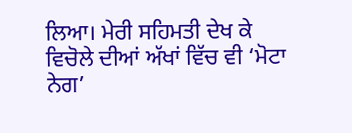ਲਿਆ। ਮੇਰੀ ਸਹਿਮਤੀ ਦੇਖ ਕੇ ਵਿਚੋਲੇ ਦੀਆਂ ਅੱਖਾਂ ਵਿੱਚ ਵੀ ‘ਮੋਟਾ ਨੇਗ’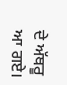ਦੇ ਅੱਥਰੂ ਆ ਗਏ।